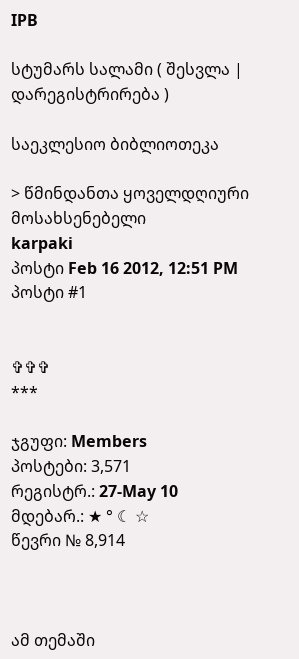IPB

სტუმარს სალამი ( შესვლა | დარეგისტრირება )

საეკლესიო ბიბლიოთეკა

> წმინდანთა ყოველდღიური მოსახსენებელი
karpaki
პოსტი Feb 16 2012, 12:51 PM
პოსტი #1


✞✞✞
***

ჯგუფი: Members
პოსტები: 3,571
რეგისტრ.: 27-May 10
მდებარ.: ★ ° ☾ ☆
წევრი № 8,914



ამ თემაში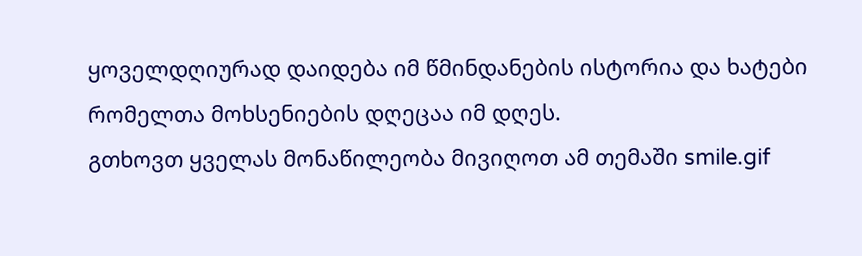ყოველდღიურად დაიდება იმ წმინდანების ისტორია და ხატები რომელთა მოხსენიების დღეცაა იმ დღეს.
გთხოვთ ყველას მონაწილეობა მივიღოთ ამ თემაში smile.gif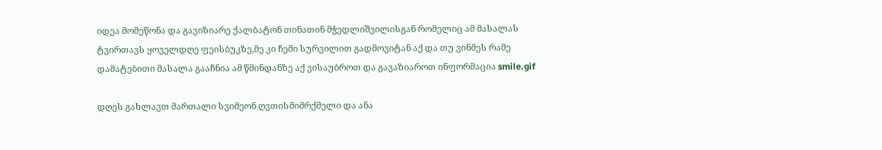იდეა მომეწონა და გავიზიარე ქალბატონ თინათინ მჭედლიშვილისგან რომელიც ამ მასალას ტვირთავს ყოველდღე ფეისბუკზე,მე კი ჩემი სურვილით გადმოვიტან აქ და თუ ვინმეს რამე დამატებითი მასალა გააჩნია ამ წმინდანზე აქ ვისაუბროთ და გავაზიაროთ ინფორმაცია smile.gif

დღეს გახლავთ მართალი სვიმეონ ღვთისმიმრქმელი და ანა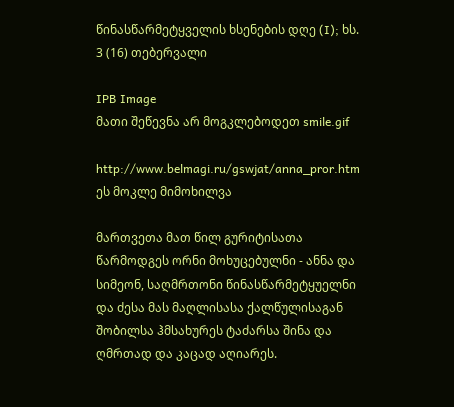წინასწარმეტყველის ხსენების დღე (I); ხს. 3 (16) თებერვალი

IPB Image
მათი შეწევნა არ მოგკლებოდეთ smile.gif

http://www.belmagi.ru/gswjat/anna_pror.htm
ეს მოკლე მიმოხილვა

მართვეთა მათ წილ გურიტისათა წარმოდგეს ორნი მოხუცებულნი - ანნა და სიმეონ, საღმრთონი წინასწარმეტყუელნი და ძესა მას მაღლისასა ქალწულისაგან შობილსა ჰმსახურეს ტაძარსა შინა და ღმრთად და კაცად აღიარეს.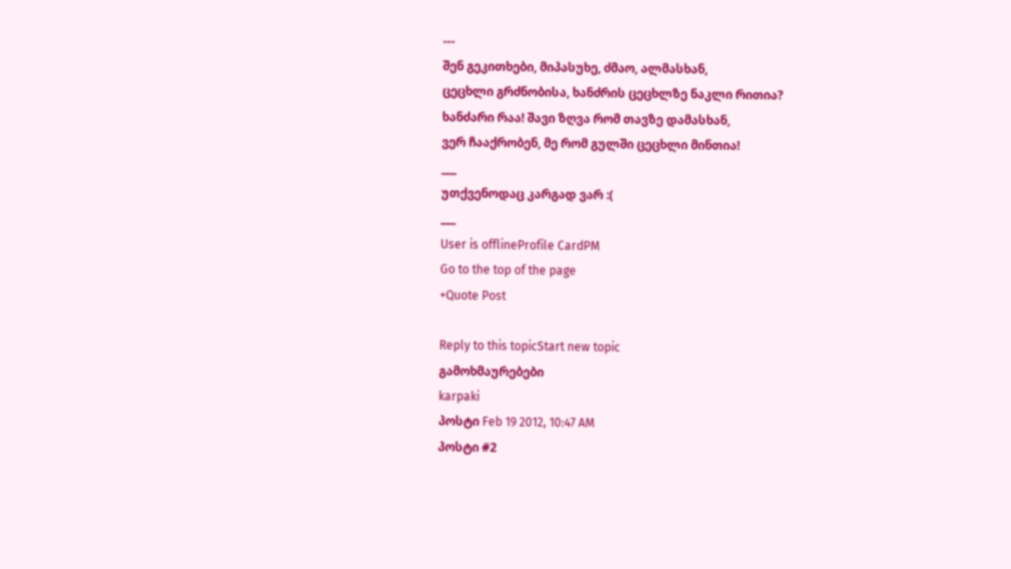---
შენ გეკითხები, მიპასუხე, ძმაო, ალმასხან,
ცეცხლი გრძნობისა, ხანძრის ცეცხლზე ნაკლი რითია?
ხანძარი რაა! შავი ზღვა რომ თავზე დამასხან,
ვერ ჩააქრობენ, მე რომ გულში ცეცხლი მინთია!
___
უთქვენოდაც კარგად ვარ :(
___
User is offlineProfile CardPM
Go to the top of the page
+Quote Post

Reply to this topicStart new topic
გამოხმაურებები
karpaki
პოსტი Feb 19 2012, 10:47 AM
პოსტი #2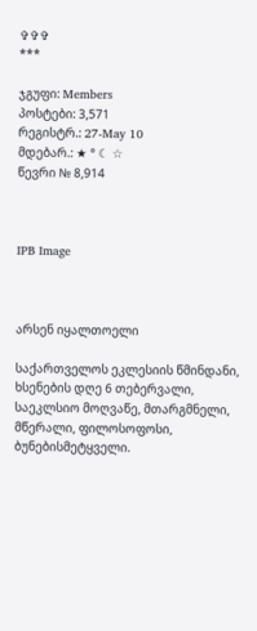✞✞✞
***

ჯგუფი: Members
პოსტები: 3,571
რეგისტრ.: 27-May 10
მდებარ.: ★ ° ☾ ☆
წევრი № 8,914



IPB Image



არსენ იყალთოელი

საქართველოს ეკლესიის წმინდანი, ხსენების დღე 6 თებერვალი, საეკლსიო მოღვაწე, მთარგმნელი, მწერალი, ფილოსოფოსი, ბუნებისმეტყველი.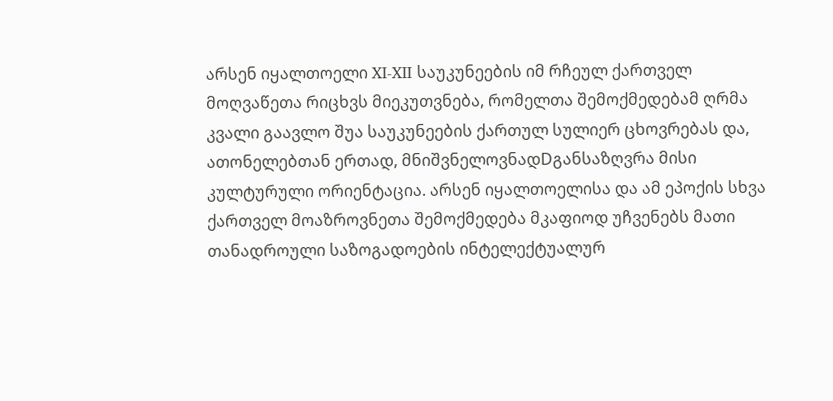არსენ იყალთოელი XI-XII საუკუნეების იმ რჩეულ ქართველ მოღვაწეთა რიცხვს მიეკუთვნება, რომელთა შემოქმედებამ ღრმა კვალი გაავლო შუა საუკუნეების ქართულ სულიერ ცხოვრებას და, ათონელებთან ერთად, მნიშვნელოვნადDგანსაზღვრა მისი კულტურული ორიენტაცია. არსენ იყალთოელისა და ამ ეპოქის სხვა ქართველ მოაზროვნეთა შემოქმედება მკაფიოდ უჩვენებს მათი თანადროული საზოგადოების ინტელექტუალურ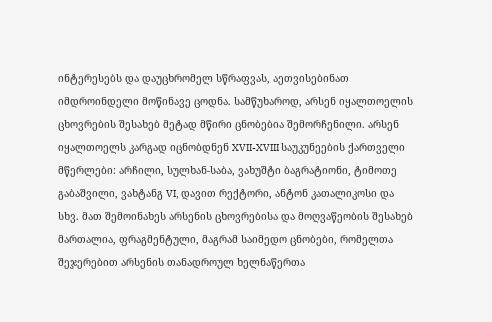ინტერესებს და დაუცხრომელ სწრაფვას, აეთვისებინათ იმდროინდელი მოწინავე ცოდნა. სამწუხაროდ, არსენ იყალთოელის ცხოვრების შესახებ მეტად მწირი ცნობებია შემორჩენილი. არსენ იყალთოელს კარგად იცნობდნენ XVII-XVIII საუკუნეების ქართველი მწერლები: არჩილი, სულხან-საბა, ვახუშტი ბაგრატიონი, ტიმოთე გაბაშვილი, ვახტანგ VI, დავით რექტორი, ანტონ კათალიკოსი და სხვ. მათ შემოინახეს არსენის ცხოვრებისა და მოღვაწეობის შესახებ მართალია, ფრაგმენტული, მაგრამ საიმედო ცნობები, რომელთა შეჯერებით არსენის თანადროულ ხელნაწერთა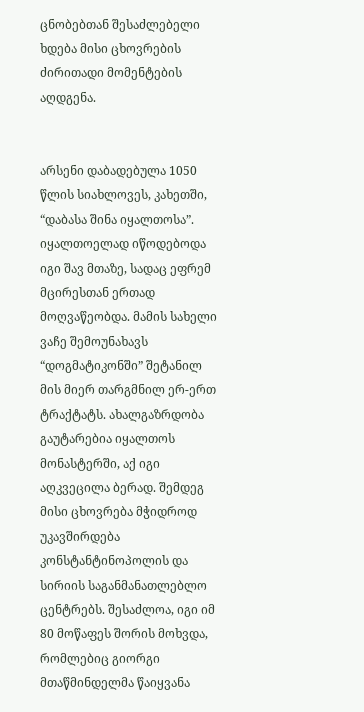ცნობებთან შესაძლებელი ხდება მისი ცხოვრების ძირითადი მომენტების აღდგენა.


არსენი დაბადებულა 1050 წლის სიახლოვეს, კახეთში, “დაბასა შინა იყალთოსა”. იყალთოელად იწოდებოდა იგი შავ მთაზე, სადაც ეფრემ მცირესთან ერთად მოღვაწეობდა. მამის სახელი ვაჩე შემოუნახავს “დოგმატიკონში” შეტანილ მის მიერ თარგმნილ ერ-ერთ ტრაქტატს. ახალგაზრდობა გაუტარებია იყალთოს მონასტერში, აქ იგი აღკვეცილა ბერად. შემდეგ მისი ცხოვრება მჭიდროდ უკავშირდება კონსტანტინოპოლის და სირიის საგანმანათლებლო ცენტრებს. შესაძლოა, იგი იმ 80 მოწაფეს შორის მოხვდა, რომლებიც გიორგი მთაწმინდელმა წაიყვანა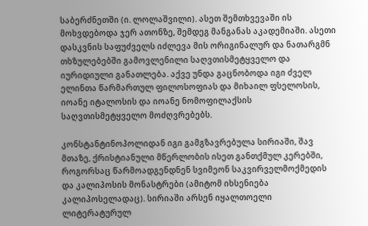საბერძნეთში (ი. ლოლაშვილი). ასეთ შემთხვევაში ის მოხვდებოდა ჯერ ათონზე, შემდეგ მანგანას აკადემიაში. ასეთი დასკვნის საფუძველს იძლევა მის ორიგინალურ და ნათარგმნ თხზულებებში გამოვლენილი საღვთისმეტყველო და იურიდიული განათლება. აქვე უნდა გაცნობოდა იგი ძველ ელინთა წარმართულ ფილოსოფიას და მიხაილ ფსელოსის, იოანე იტალოსის და იოანე ნომოფილაქსის საღვთისმეტყველო მოძღვრებებს.

კონსტანტინოპოლიდან იგი გამგზავრებულა სირიაში, შავ მთაზე, ქრისტიანული მწერლობის ისეთ განთქმულ კერებში, როგორსაც წარმოადგენდნენ სვიმეონ საკვირველმოქმედის და კალიპოსის მონასტრები (ამიტომ იხსენიება კალიპოსელადაც). სირიაში არსენ იყალთოელი ლიტერატურულ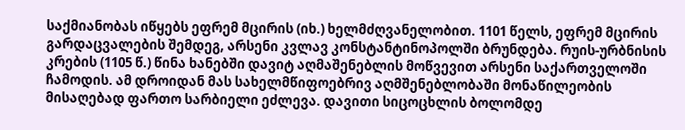საქმიანობას იწყებს ეფრემ მცირის (იხ.) ხელმძღვანელობით. 1101 წელს, ეფრემ მცირის გარდაცვალების შემდეგ, არსენი კვლავ კონსტანტინოპოლში ბრუნდება. რუის-ურბნისის კრების (1105 წ.) წინა ხანებში დავიტ აღმაშენებლის მოწვევით არსენი საქართველოში ჩამოდის. ამ დროიდან მას სახელმწიფოებრივ აღმშენებლობაში მონაწილეობის მისაღებად ფართო სარბიელი ეძლევა. დავითი სიცოცხლის ბოლომდე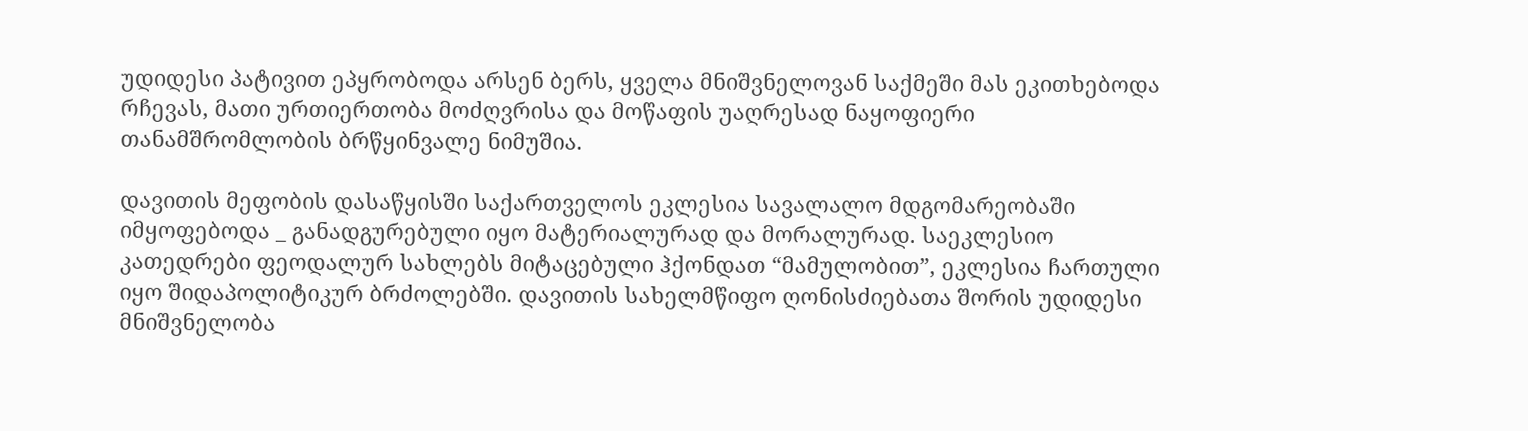უდიდესი პატივით ეპყრობოდა არსენ ბერს, ყველა მნიშვნელოვან საქმეში მას ეკითხებოდა რჩევას, მათი ურთიერთობა მოძღვრისა და მოწაფის უაღრესად ნაყოფიერი თანამშრომლობის ბრწყინვალე ნიმუშია.

დავითის მეფობის დასაწყისში საქართველოს ეკლესია სავალალო მდგომარეობაში იმყოფებოდა _ განადგურებული იყო მატერიალურად და მორალურად. საეკლესიო კათედრები ფეოდალურ სახლებს მიტაცებული ჰქონდათ “მამულობით”, ეკლესია ჩართული იყო შიდაპოლიტიკურ ბრძოლებში. დავითის სახელმწიფო ღონისძიებათა შორის უდიდესი მნიშვნელობა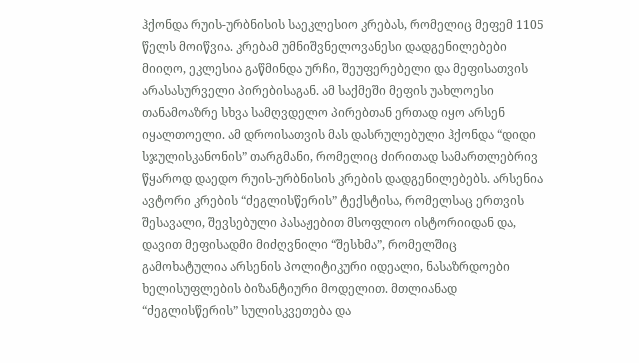ჰქონდა რუის-ურბნისის საეკლესიო კრებას, რომელიც მეფემ 1105 წელს მოიწვია. კრებამ უმნიშვნელოვანესი დადგენილებები მიიღო, ეკლესია გაწმინდა ურჩი, შეუფერებელი და მეფისათვის არასასურველი პირებისაგან. ამ საქმეში მეფის უახლოესი თანამოაზრე სხვა სამღვდელო პირებთან ერთად იყო არსენ იყალთოელი. ამ დროისათვის მას დასრულებული ჰქონდა “დიდი სჯულისკანონის” თარგმანი, რომელიც ძირითად სამართლებრივ წყაროდ დაედო რუის-ურბნისის კრების დადგენილებებს. არსენია ავტორი კრების “ძეგლისწერის” ტექსტისა, რომელსაც ერთვის შესავალი, შევსებული პასაჟებით მსოფლიო ისტორიიდან და, დავით მეფისადმი მიძღვნილი “შესხმა”, რომელშიც გამოხატულია არსენის პოლიტიკური იდეალი, ნასაზრდოები ხელისუფლების ბიზანტიური მოდელით. მთლიანად “ძეგლისწერის” სულისკვეთება და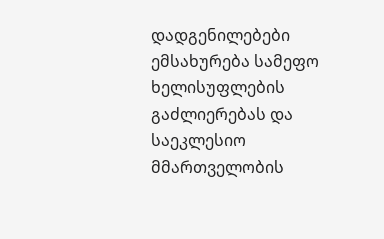დადგენილებები ემსახურება სამეფო ხელისუფლების გაძლიერებას და საეკლესიო მმართველობის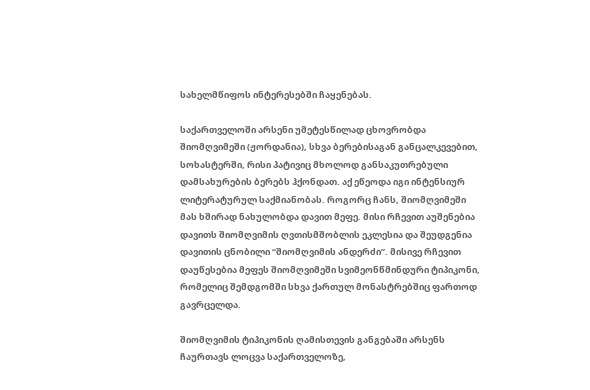სახელმწიფოს ინტერესებში ჩაყენებას.

საქართველოში არსენი უმეტესწილად ცხოვრობდა შიომღვიმეში (ჟორდანია), სხვა ბერებისაგან განცალკევებით, სოხასტერში, რისი პატივიც მხოლოდ განსაკუთრებული დამსახურების ბერებს ჰქონდათ. აქ ეწეოდა იგი ინტენსიურ ლიტერატურულ საქმიანობას. როგორც ჩანს, შიომღვიმეში მას ხშირად ნახულობდა დავით მეფე. მისი რჩევით აუშენებია დავითს შიომღვიმის ღვთისმშობლის ეკლესია და შეუდგენია დავითის ცნობილი “შიომღვიმის ანდერძი”. მისივე რჩევით დაუწესებია მეფეს შიომღვიმეში სვიმეონწმინდური ტიპიკონი, რომელიც შემდგომში სხვა ქართულ მონასტრებშიც ფართოდ გავრცელდა.

შიომღვიმის ტიპიკონის ღამისთევის განგებაში არსენს ჩაურთავს ლოცვა საქართველოზე,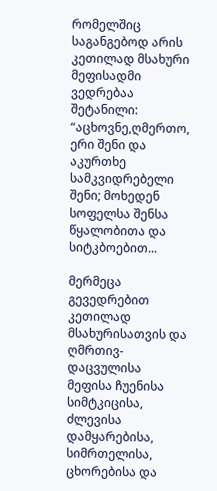რომელშიც საგანგებოდ არის კეთილად მსახური მეფისადმი ვედრებაა შეტანილი: “აცხოვნე,ღმერთო, ერი შენი და აკურთხე სამკვიდრებელი შენი; მოხედენ სოფელსა შენსა წყალობითა და სიტკბოებით...

მერმეცა გევედრებით კეთილად მსახურისათვის და ღმრთივ-დაცვულისა მეფისა ჩუენისა სიმტკიცისა, ძლევისა დამყარებისა, სიმრთელისა, ცხორებისა და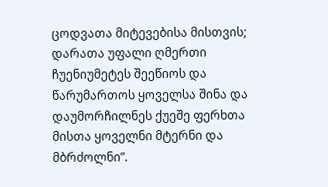ცოდვათა მიტევებისა მისთვის; დარათა უფალი ღმერთი ჩუენიუმეტეს შეეწიოს და წარუმართოს ყოველსა შინა და დაუმორჩილნეს ქუეშე ფერხთა მისთა ყოველნი მტერნი და მბრძოლნი”.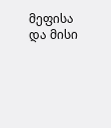მეფისა და მისი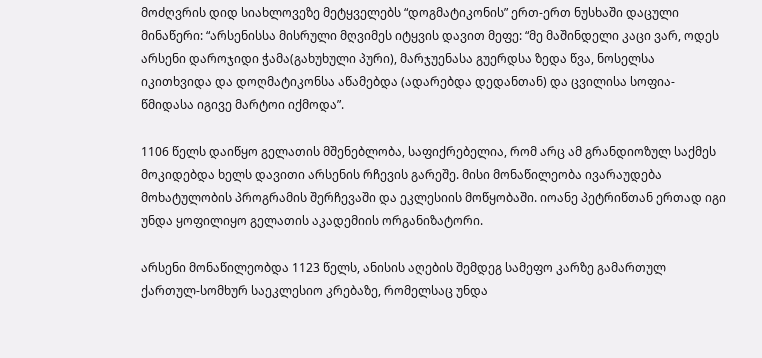მოძღვრის დიდ სიახლოვეზე მეტყველებს “დოგმატიკონის” ერთ-ერთ ნუსხაში დაცული მინაწერი: “არსენისსა მისრული მღვიმეს იტყვის დავით მეფე: “მე მაშინდელი კაცი ვარ, ოდეს არსენი დაროჯიდი ჭამა(გახუხული პური), მარჯუენასა გუერდსა ზედა წვა, ნოსელსა იკითხვიდა და დოღმატიკონსა აწამებდა (ადარებდა დედანთან) და ცვილისა სოფია-წმიდასა იგივე მარტოი იქმოდა”.

1106 წელს დაიწყო გელათის მშენებლობა, საფიქრებელია, რომ არც ამ გრანდიოზულ საქმეს მოკიდებდა ხელს დავითი არსენის რჩევის გარეშე. მისი მონაწილეობა ივარაუდება მოხატულობის პროგრამის შერჩევაში და ეკლესიის მოწყობაში. იოანე პეტრიწთან ერთად იგი უნდა ყოფილიყო გელათის აკადემიის ორგანიზატორი.

არსენი მონაწილეობდა 1123 წელს, ანისის აღების შემდეგ სამეფო კარზე გამართულ ქართულ-სომხურ საეკლესიო კრებაზე, რომელსაც უნდა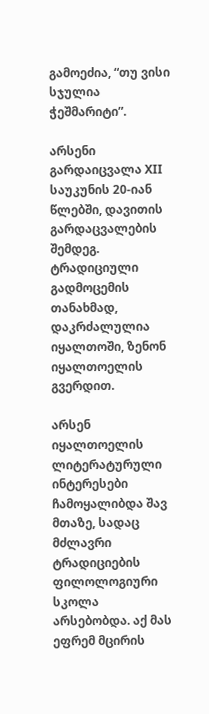გამოეძია, “თუ ვისი სჯულია ჭეშმარიტი”.

არსენი გარდაიცვალა XII საუკუნის 20-იან წლებში, დავითის გარდაცვალების შემდეგ. ტრადიციული გადმოცემის თანახმად, დაკრძალულია იყალთოში, ზენონ იყალთოელის გვერდით.

არსენ იყალთოელის ლიტერატურული ინტერესები ჩამოყალიბდა შავ მთაზე, სადაც მძლავრი ტრადიციების ფილოლოგიური სკოლა არსებობდა. აქ მას ეფრემ მცირის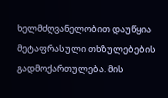ხელმძღვანელობით დაუწყია მეტაფრასული თხზულებების გადმოქართულება. მის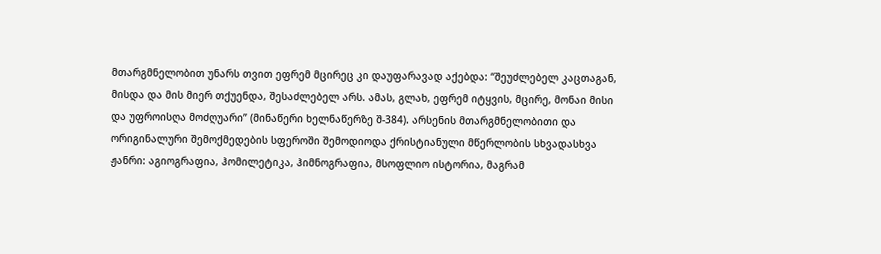მთარგმნელობით უნარს თვით ეფრემ მცირეც კი დაუფარავად აქებდა: “შეუძლებელ კაცთაგან, მისდა და მის მიერ თქუენდა, შესაძლებელ არს. ამას, გლახ, ეფრემ იტყვის, მცირე, მონაი მისი და უფროისღა მოძღუარი” (მინაწერი ხელნაწერზე შ-384). არსენის მთარგმნელობითი და ორიგინალური შემოქმედების სფეროში შემოდიოდა ქრისტიანული მწერლობის სხვადასხვა ჟანრი: აგიოგრაფია, ჰომილეტიკა, ჰიმნოგრაფია, მსოფლიო ისტორია, მაგრამ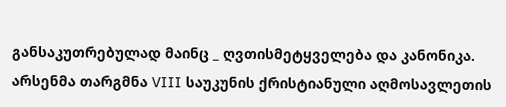განსაკუთრებულად მაინც _ ღვთისმეტყველება და კანონიკა. არსენმა თარგმნა VIII საუკუნის ქრისტიანული აღმოსავლეთის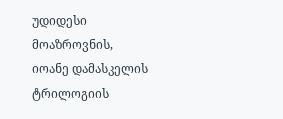უდიდესი მოაზროვნის, იოანე დამასკელის ტრილოგიის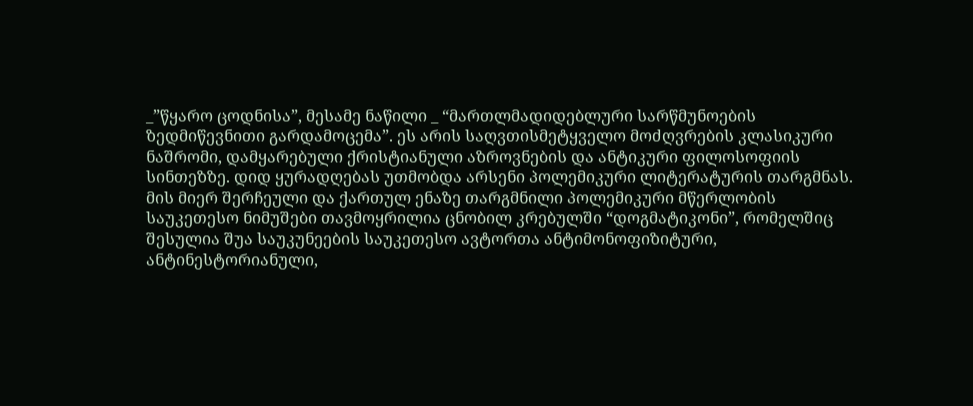_”წყარო ცოდნისა”, მესამე ნაწილი _ “მართლმადიდებლური სარწმუნოების ზედმიწევნითი გარდამოცემა”. ეს არის საღვთისმეტყველო მოძღვრების კლასიკური ნაშრომი, დამყარებული ქრისტიანული აზროვნების და ანტიკური ფილოსოფიის სინთეზზე. დიდ ყურადღებას უთმობდა არსენი პოლემიკური ლიტერატურის თარგმნას. მის მიერ შერჩეული და ქართულ ენაზე თარგმნილი პოლემიკური მწერლობის საუკეთესო ნიმუშები თავმოყრილია ცნობილ კრებულში “დოგმატიკონი”, რომელშიც შესულია შუა საუკუნეების საუკეთესო ავტორთა ანტიმონოფიზიტური, ანტინესტორიანული,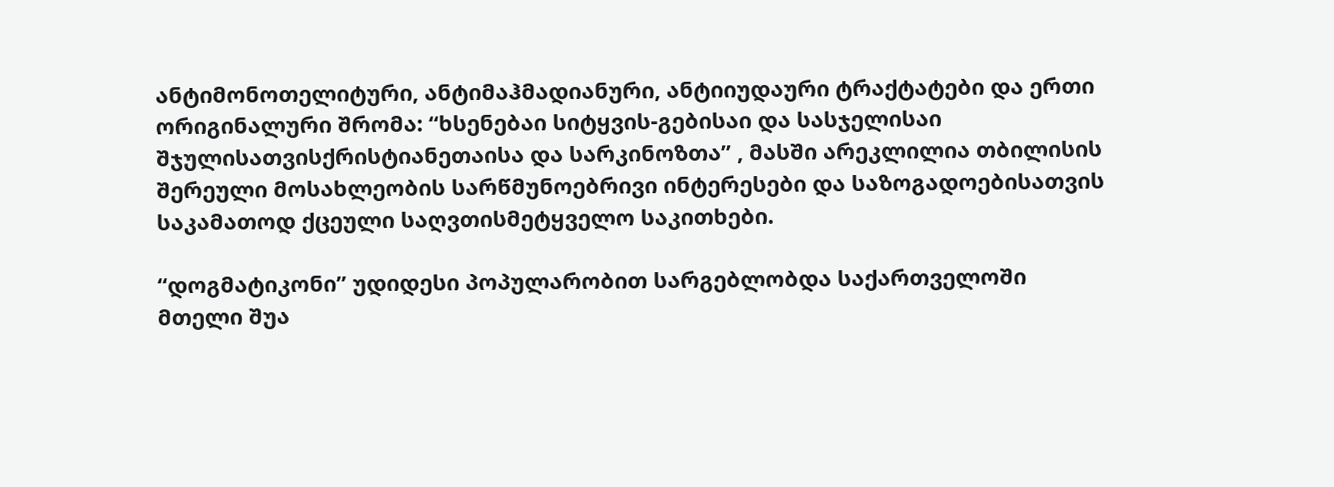ანტიმონოთელიტური, ანტიმაჰმადიანური, ანტიიუდაური ტრაქტატები და ერთი ორიგინალური შრომა: “ხსენებაი სიტყვის-გებისაი და სასჯელისაი შჯულისათვისქრისტიანეთაისა და სარკინოზთა” , მასში არეკლილია თბილისის შერეული მოსახლეობის სარწმუნოებრივი ინტერესები და საზოგადოებისათვის საკამათოდ ქცეული საღვთისმეტყველო საკითხები.

“დოგმატიკონი” უდიდესი პოპულარობით სარგებლობდა საქართველოში მთელი შუა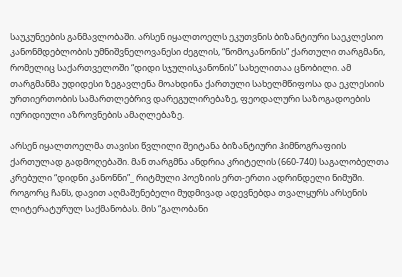საუკუნეების განმავლობაში. არსენ იყალთოელს ეკუთვნის ბიზანტიური საეკლესიო კანონმდებლობის უმნიშვნელოვანესი ძეგლის, “ნომოკანონის” ქართული თარგმანი, რომელიც საქართველოში “დიდი სჯულისკანონის” სახელითაა ცნობილი. ამ თარგმანმა უდიდესი ზეგავლენა მოახდინა ქართული სახელმწიფოსა და ეკლესიის ურთიერთობის სამართლებრივ დარეგულირებაზე, ფეოდალური საზოგადოების იურიდიული აზროვნების ამაღლებაზე.

არსენ იყალთოელმა თავისი წვლილი შეიტანა ბიზანტიური ჰიმნოგრაფიის ქართულად გადმოღებაში. მან თარგმნა ანდრია კრიტელის (660-740) საგალობელთა კრებული “დიდნი კანონნი”_ რიტმული პოეზიის ერთ-ერთი ადრინდელი ნიმუში. როგორც ჩანს, დავით აღმაშენებელი მუდმივად ადევნებდა თვალყურს არსენის ლიტერატურულ საქმანობას. მის “გალობანი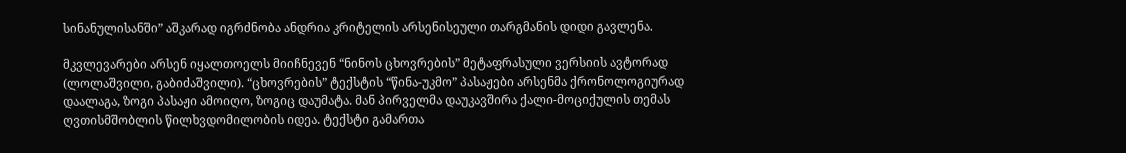სინანულისანში” აშკარად იგრძნობა ანდრია კრიტელის არსენისეული თარგმანის დიდი გავლენა.

მკვლევარები არსენ იყალთოელს მიიჩნევენ “ნინოს ცხოვრების” მეტაფრასული ვერსიის ავტორად (ლოლაშვილი, გაბიძაშვილი). “ცხოვრების” ტექსტის “წინა-უკმო” პასაჟები არსენმა ქრონოლოგიურად დაალაგა, ზოგი პასაჟი ამოიღო, ზოგიც დაუმატა. მან პირველმა დაუკავშირა ქალი-მოციქულის თემას ღვთისმშობლის წილხვდომილობის იდეა. ტექსტი გამართა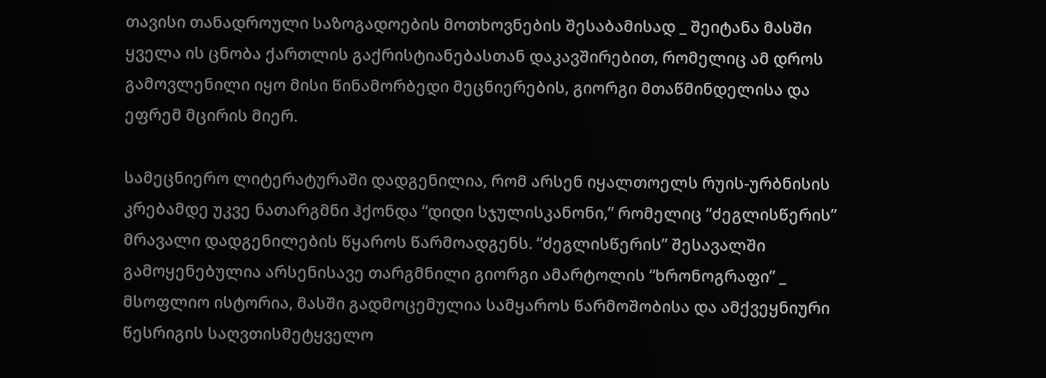თავისი თანადროული საზოგადოების მოთხოვნების შესაბამისად _ შეიტანა მასში ყველა ის ცნობა ქართლის გაქრისტიანებასთან დაკავშირებით, რომელიც ამ დროს გამოვლენილი იყო მისი წინამორბედი მეცნიერების, გიორგი მთაწმინდელისა და ეფრემ მცირის მიერ.

სამეცნიერო ლიტერატურაში დადგენილია, რომ არსენ იყალთოელს რუის-ურბნისის კრებამდე უკვე ნათარგმნი ჰქონდა “დიდი სჯულისკანონი,” რომელიც “ძეგლისწერის” მრავალი დადგენილების წყაროს წარმოადგენს. “ძეგლისწერის” შესავალში გამოყენებულია არსენისავე თარგმნილი გიორგი ამარტოლის “ხრონოგრაფი” _ მსოფლიო ისტორია, მასში გადმოცემულია სამყაროს წარმოშობისა და ამქვეყნიური წესრიგის საღვთისმეტყველო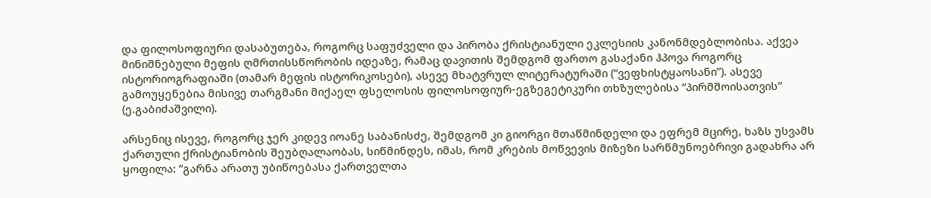და ფილოსოფიური დასაბუთება, როგორც საფუძველი და პირობა ქრისტიანული ეკლესიის კანონმდებლობისა. აქვეა მინიშნებული მეფის ღმრთისსწორობის იდეაზე, რამაც დავითის შემდგომ ფართო გასაქანი ჰპოვა როგორც ისტორიოგრაფიაში (თამარ მეფის ისტორიკოსები), ასევე მხატვრულ ლიტერატურაში (“ვეფხისტყაოსანი”). ასევე გამოუყენებია მისივე თარგმანი მიქაელ ფსელოსის ფილოსოფიურ-ეგზეგეტიკური თხზულებისა “პირმშოისათვის” (ე.გაბიძაშვილი).

არსენიც ისევე, როგორც ჯერ კიდევ იოანე საბანისძე, შემდგომ კი გიორგი მთაწმინდელი და ეფრემ მცირე, ხაზს უსვამს ქართული ქრისტიანობის შეუბღალაობას, სიწმინდეს, იმას, რომ კრების მოწვევის მიზეზი სარწმუნოებრივი გადახრა არ ყოფილა: “გარნა არათუ უბიწოებასა ქართველთა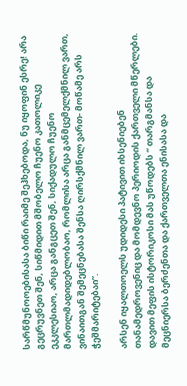სარწმუნოოებისასა ბიწი რაიმე შეჰხებოდა, ნუ იყოფინ ესრე! არა გეცრუვნეთ შენ, სიწმიდით მშობელო ჩუენო კათოლიკე ეკკლესიაო, არცა განგცეთ შენ, სიქადულო ჩუენო მართლმადიდებლობაო, რომლისა არცა განმცემელქმნილ ვართ, ვინაითგან შემეცნებასა შენსა ღირსქმნილ ვართ- მოწამე არს ჭეშმარიტებაი”.

არსენ იყალთოელს უდიდესი პატივით იხსენიებენ თანამედროვენიც და მომდევნო პერიოდის ქართველი მწერლები. დავით მეფის ისტორიკოსი მას უწოდებს “ თარგმანსა და მეცნიერსა ბერძენთა და ქართველთა ენისასა და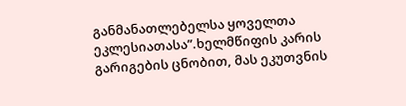განმანათლებელსა ყოველთა ეკლესიათასა”.ხელმწიფის კარის გარიგების ცნობით, მას ეკუთვნის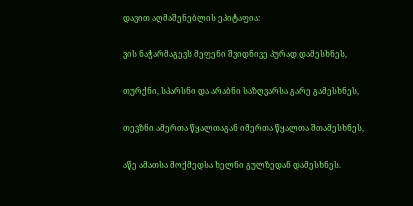დავით აღმაშენებლის ეპიტაფია:

ვის ნაჭარმაგევს მეფენი შვიდნივე პურად დამესხნეს,

თურქნი, სპარსნი და არაბნი საზღვარსა გარე გამესხნეს,

თევზნი ამერთა წყალთაგან იმერთა წყალთა შთამესხნეს,

აწე ამათსა მოქმედსა ხელნი გულზედან დამესხნეს.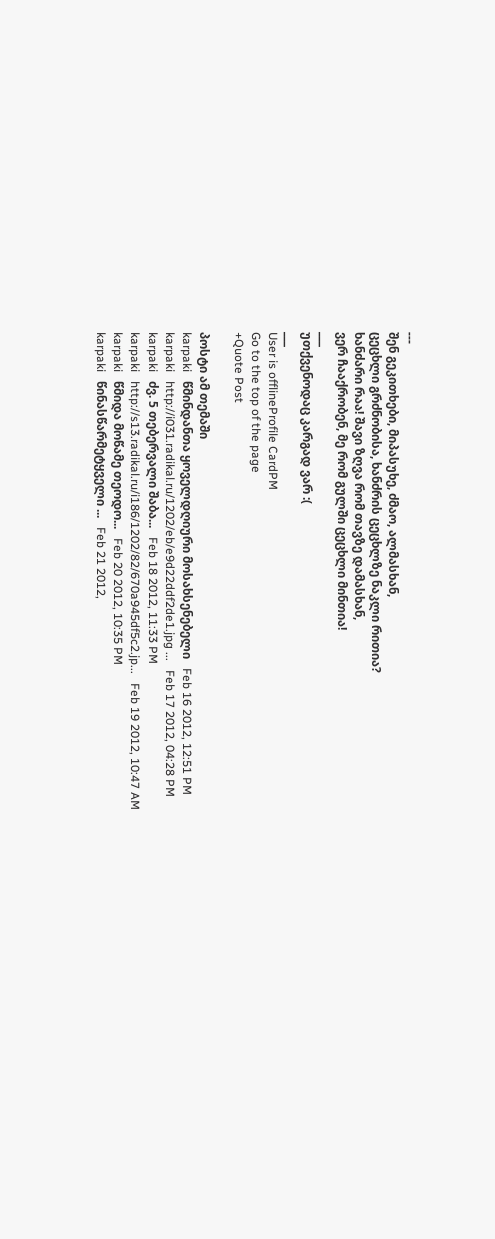---
შენ გეკითხები, მიპასუხე, ძმაო, ალმასხან,
ცეცხლი გრძნობისა, ხანძრის ცეცხლზე ნაკლი რითია?
ხანძარი რაა! შავი ზღვა რომ თავზე დამასხან,
ვერ ჩააქრობენ, მე რომ გულში ცეცხლი მინთია!
___
უთქვენოდაც კარგად ვარ :(
___
User is offlineProfile CardPM
Go to the top of the page
+Quote Post

პოსტი ამ თემაში
karpaki   წმინდანთა ყოველდღიური მოსახსენებელი   Feb 16 2012, 12:51 PM
karpaki   http://i031.radikal.ru/1202/eb/e9d22ddf2de1.jpg ...   Feb 17 2012, 04:28 PM
karpaki   ძვ. 5 თებერვალი შაბა...   Feb 18 2012, 11:33 PM
karpaki   http://s13.radikal.ru/i186/1202/82/670a945df5c2.jp...   Feb 19 2012, 10:47 AM
karpaki   წმიდა მოწამე თეოდო...   Feb 20 2012, 10:35 PM
karpaki   წინასწარმეტყველი ...   Feb 21 2012,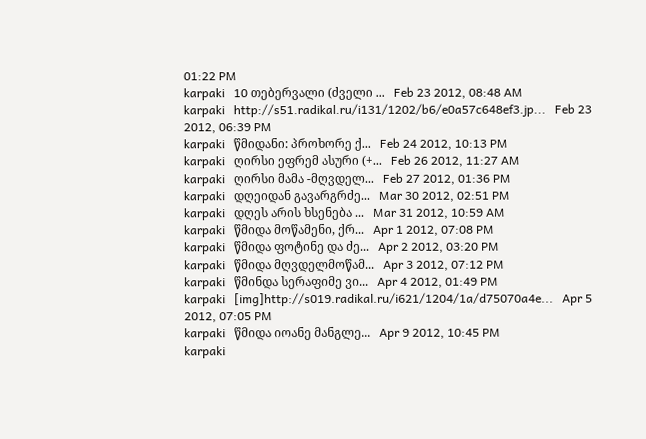01:22 PM
karpaki   10 თებერვალი (ძველი ...   Feb 23 2012, 08:48 AM
karpaki   http://s51.radikal.ru/i131/1202/b6/e0a57c648ef3.jp...   Feb 23 2012, 06:39 PM
karpaki   წმიდანი: პროხორე ქ...   Feb 24 2012, 10:13 PM
karpaki   ღირსი ეფრემ ასური (+...   Feb 26 2012, 11:27 AM
karpaki   ღირსი მამა -მღვდელ...   Feb 27 2012, 01:36 PM
karpaki   დღეიდან გავარგრძე...   Mar 30 2012, 02:51 PM
karpaki   დღეს არის ხსენება ...   Mar 31 2012, 10:59 AM
karpaki   წმიდა მოწამენი, ქრ...   Apr 1 2012, 07:08 PM
karpaki   წმიდა ფოტინე და ძე...   Apr 2 2012, 03:20 PM
karpaki   წმიდა მღვდელმოწამ...   Apr 3 2012, 07:12 PM
karpaki   წმინდა სერაფიმე ვი...   Apr 4 2012, 01:49 PM
karpaki   [img]http://s019.radikal.ru/i621/1204/1a/d75070a4e...   Apr 5 2012, 07:05 PM
karpaki   წმიდა იოანე მანგლე...   Apr 9 2012, 10:45 PM
karpaki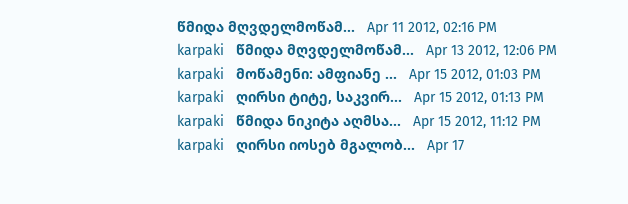წმიდა მღვდელმოწამ...   Apr 11 2012, 02:16 PM
karpaki   წმიდა მღვდელმოწამ...   Apr 13 2012, 12:06 PM
karpaki   მოწამენი: ამფიანე ...   Apr 15 2012, 01:03 PM
karpaki   ღირსი ტიტე, საკვირ...   Apr 15 2012, 01:13 PM
karpaki   წმიდა ნიკიტა აღმსა...   Apr 15 2012, 11:12 PM
karpaki   ღირსი იოსებ მგალობ...   Apr 17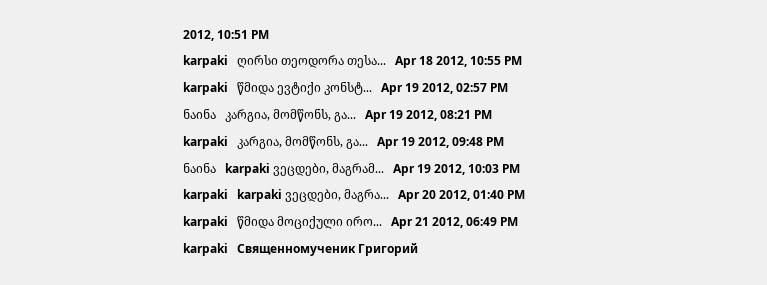2012, 10:51 PM
karpaki   ღირსი თეოდორა თესა...   Apr 18 2012, 10:55 PM
karpaki   წმიდა ევტიქი კონსტ...   Apr 19 2012, 02:57 PM
ნაინა   კარგია, მომწონს, გა...   Apr 19 2012, 08:21 PM
karpaki   კარგია, მომწონს, გა...   Apr 19 2012, 09:48 PM
ნაინა   karpaki ვეცდები, მაგრამ...   Apr 19 2012, 10:03 PM
karpaki   karpaki ვეცდები, მაგრა...   Apr 20 2012, 01:40 PM
karpaki   წმიდა მოციქული ირო...   Apr 21 2012, 06:49 PM
karpaki   Священномученик Григорий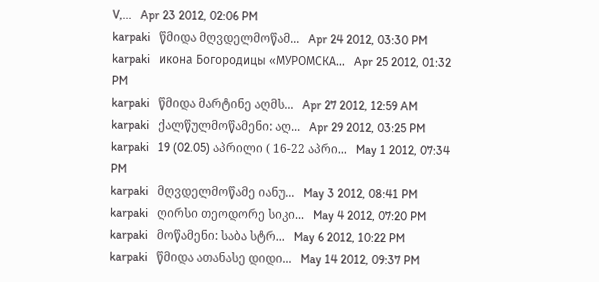V,...   Apr 23 2012, 02:06 PM
karpaki   წმიდა მღვდელმოწამ...   Apr 24 2012, 03:30 PM
karpaki   икона Богородицы «МУРОМСКА...   Apr 25 2012, 01:32 PM
karpaki   წმიდა მარტინე აღმს...   Apr 27 2012, 12:59 AM
karpaki   ქალწულმოწამენი: აღ...   Apr 29 2012, 03:25 PM
karpaki   19 (02.05) აპრილი ( 16-22 აპრი...   May 1 2012, 07:34 PM
karpaki   მღვდელმოწამე იანუ...   May 3 2012, 08:41 PM
karpaki   ღირსი თეოდორე სიკი...   May 4 2012, 07:20 PM
karpaki   მოწამენი: საბა სტრ...   May 6 2012, 10:22 PM
karpaki   წმიდა ათანასე დიდი...   May 14 2012, 09:37 PM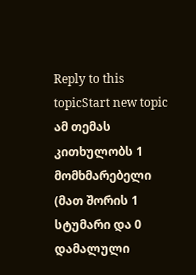Reply to this topicStart new topic
ამ თემას კითხულობს 1 მომხმარებელი (მათ შორის 1 სტუმარი და 0 დამალული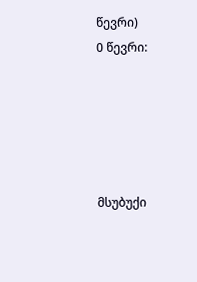წევრი)
0 წევრი:





მსუბუქი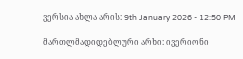ვერსია ახლა არის: 9th January 2026 - 12:50 PM

მართლმადიდებლური არხი: ივერიონი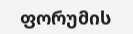ფორუმის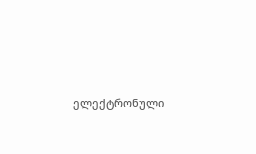ელექტრონული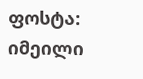ფოსტა: იმეილი